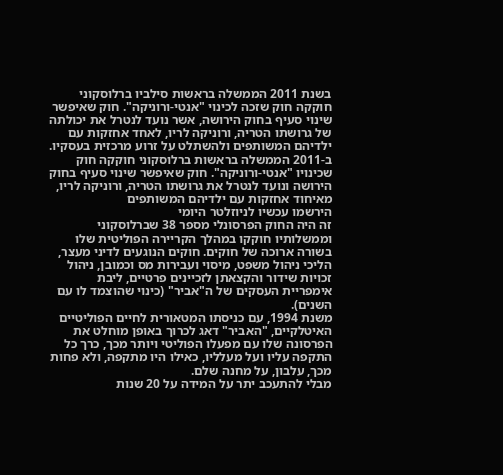בשנת 2011 הממשלה בראשות סילביו ברלוסקוני חוקקה חוק שזכה לכינוי "אנטי-ורוניקה". חוק שאיפשר שינוי סעיף בחוק הירושה, אשר נועד לנטרל את יכולתה של גרושתו הטריה, ורוניקה לריו, לאחד אחזקות עם ילדיהם המשותפים ולהשתלט על זרוע מרכזית בעסקיו.
ב-2011 הממשלה בראשות ברלוסקוני חוקקה חוק שכינויו "אנטי-ורוניקה". חוק שאיפשר שינוי סעיף בחוק הירושה ונועד לנטרל את גרושתו הטריה, ורוניקה לריו, מאיחוד אחזקות עם ילדיהם המשותפים
הירשמו עכשיו לניוזלטר היומי
זה היה החוק הפרסונלי מספר 38 שברלוסקוני וממשלותיו חוקקו במהלך הקריירה הפוליטית שלו בשורה ארוכה של חוקים. חוקים הנוגעים לדיני מעצר, הליכי ניהול משפט, מיסוי ועבירות מס וכמובן, ניהול זכויות שידור והקצאתן לזכיינים פרטיים, ליבת אימפריית העסקים של ה"אביר" (כינוי שהוצמד לו עם השנים).
משנת 1994, עם כניסתו המטאורית לחיים הפוליטיים האיטלקיים, "האביר" דאג לכרוך באופן מוחלט את הפרסונה שלו עם מפעלו הפוליטי ויותר מכך, כרך כל התקפה עליו ועל מעלליו, כאילו היו מתקפה, ולא פחות מכך, עלבון, על מחנה שלם.
מבלי להתעכב יתר על המידה על 20 שנות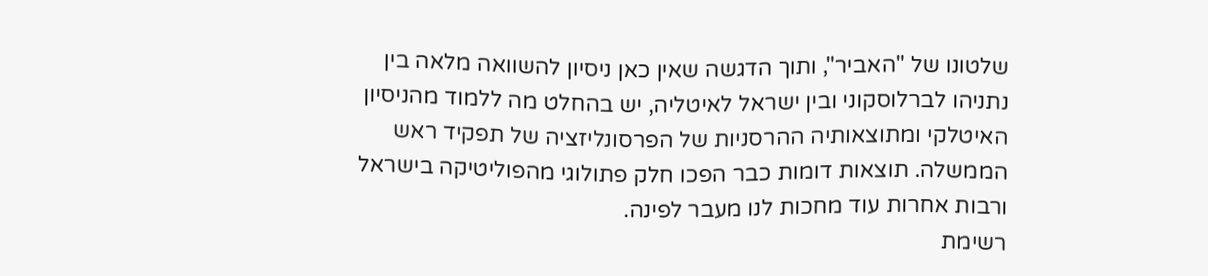שלטונו של "האביר", ותוך הדגשה שאין כאן ניסיון להשוואה מלאה בין נתניהו לברלוסקוני ובין ישראל לאיטליה, יש בהחלט מה ללמוד מהניסיון האיטלקי ומתוצאותיה ההרסניות של הפרסונליזציה של תפקיד ראש הממשלה. תוצאות דומות כבר הפכו חלק פתולוגי מהפוליטיקה בישראל ורבות אחרות עוד מחכות לנו מעבר לפינה.
רשימת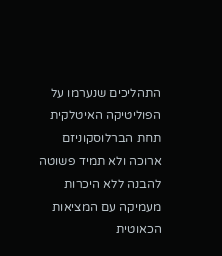התהליכים שנערמו על הפוליטיקה האיטלקית תחת הברלוסקוניזם ארוכה ולא תמיד פשוטה להבנה ללא היכרות מעמיקה עם המציאות הכאוטית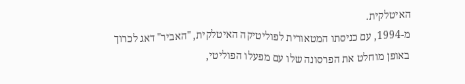האיטלקית.
מ-1994, עם כניסתו המטאורית לפוליטיקה האיטלקית, "האביר" דאג לכרוך באופן מוחלט את הפרסונה שלו עם מפעלו הפוליטי,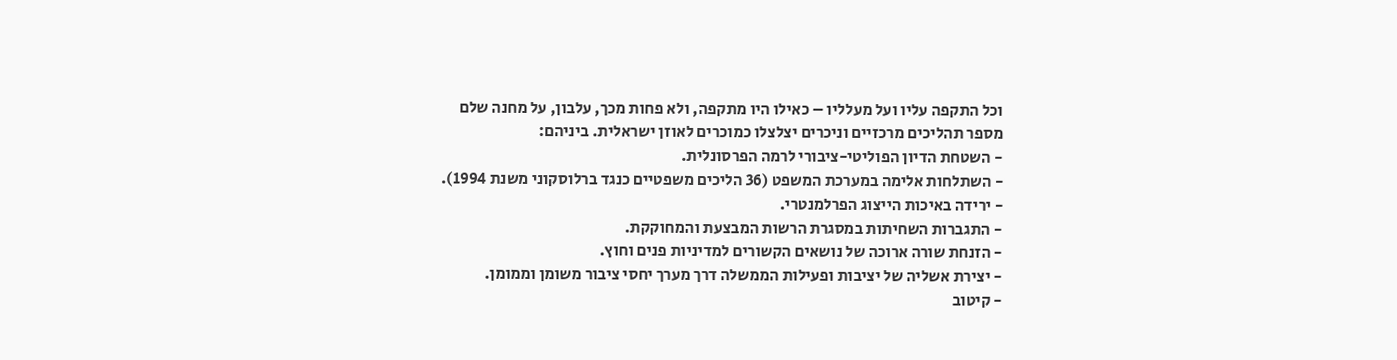וכל התקפה עליו ועל מעלליו – כאילו היו מתקפה, ולא פחות מכך, עלבון, על מחנה שלם
מספר תהליכים מרכזיים וניכרים יצלצלו כמוכרים לאוזן ישראלית. ביניהם:
- השטחת הדיון הפוליטי-ציבורי לרמה הפרסונלית.
- השתלחות אלימה במערכת המשפט (36 הליכים משפטיים כנגד ברלוסקוני משנת 1994).
- ירידה באיכות הייצוג הפרלמנטרי.
- התגברות השחיתות במסגרת הרשות המבצעת והמחוקקת.
- הזנחת שורה ארוכה של נושאים הקשורים למדיניות פנים וחוץ.
- יצירת אשליה של יציבות ופעילות הממשלה דרך מערך יחסי ציבור משומן וממומן.
- קיטוב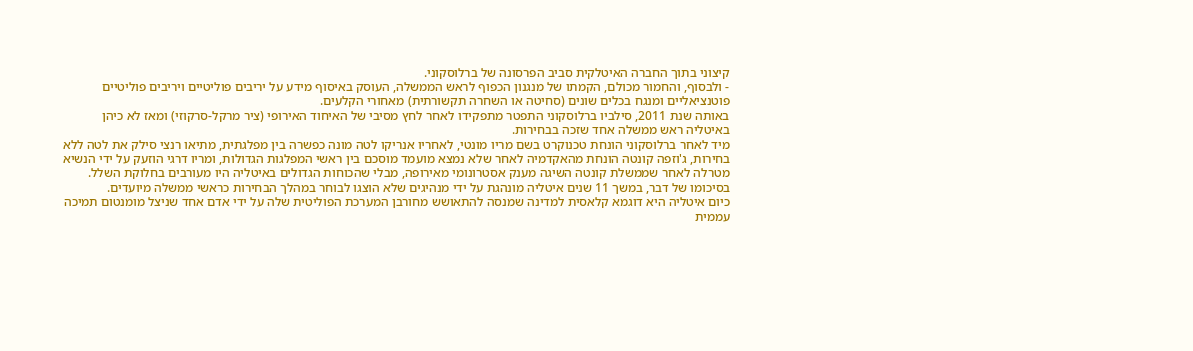קיצוני בתוך החברה האיטלקית סביב הפרסונה של ברלוסקוני.
- ולבסוף, והחמור מכולם, הקמתו של מנגנון הכפוף לראש הממשלה, העוסק באיסוף מידע על יריבים פוליטיים ויריבים פוליטיים פוטנציאליים ומנגח בכלים שונים (סחיטה או השחרה תקשורתית) מאחורי הקלעים.
באותה שנת 2011, סילביו ברלוסקוני התפטר מתפקידו לאחר לחץ מסיבי של האיחוד האירופי (ציר מרקל-סרקוזי) ומאז לא כיהן באיטליה ראש ממשלה אחד שזכה בבחירות.
מיד לאחר ברלוסקוני הונחת טכנוקרט בשם מריו מונטי, לאחריו אנריקו לטה מונה כפשרה בין מפלגתית, מתיאו רנצי סילק את לטה ללא בחירות, ג'וזפה קונטה הונחת מהאקדמיה לאחר שלא נמצא מועמד מוסכם בין ראשי המפלגות הגדולות, ומריו דרגי הוזעק על ידי הנשיא מטרלה לאחר שממשלת קונטה השיגה מענק אסטרונומי מאירופה, מבלי שהכוחות הגדולים באיטליה היו מעורבים בחלוקת השלל.
בסיכומו של דבר, במשך 11 שנים איטליה מונהגת על ידי מנהיגים שלא הוצגו לבוחר במהלך הבחירות כראשי ממשלה מיועדים.
כיום איטליה היא דוגמא קלאסית למדינה שמנסה להתאושש מחורבן המערכת הפוליטית שלה על ידי אדם אחד שניצל מומנטום תמיכה עממית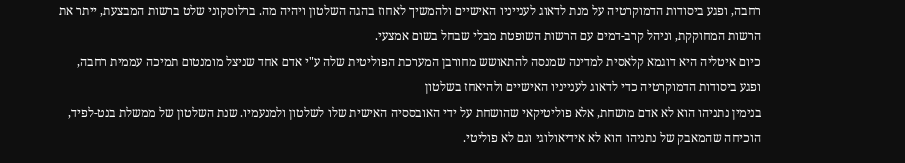רחבה, ופגע ביסודות הדמוקרטיה על מנת לדאוג לענייניו האישיים ולהמשיך לאחוז בהגה השלטון ויהיה מה. ברלוסקוני שלט ברשות המבצעת, ייתר את הרשות המחוקקת, וניהל קרב-דמים עם הרשות השופטת מבלי שבחל בשום אמצעי.
כיום איטליה היא דוגמא קלאסית למדינה שמנסה להתאושש מחורבן המערכת הפוליטית שלה ע"י אדם אחד שניצל מומנטום תמיכה עממית רחבה, ופגע ביסודות הדמוקרטיה כדי לדאוג לענייניו האישיים ולהיאחז בשלטון
בנימין נתניהו הוא לא אדם מושחת, אלא פוליטיקאי שהושחת על ידי האובססיה האישית שלו לשלטון ולמנעמיו. שנת השלטון של ממשלת בנט-לפיד, הוכיחה שהמאבק של נתניהו הוא לא אידיאולוגי וגם לא פוליטי.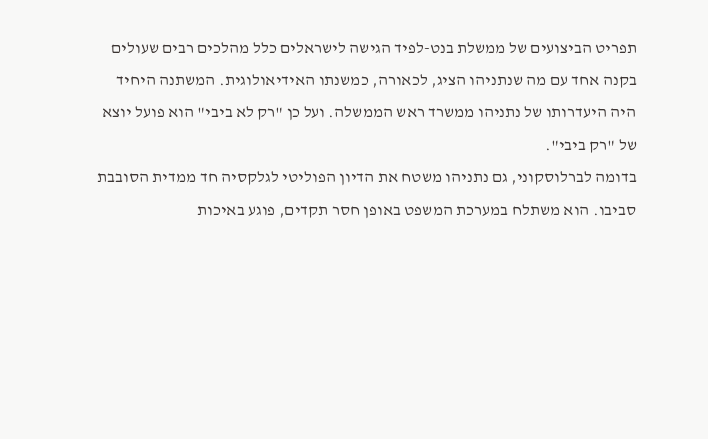תפריט הביצועים של ממשלת בנט-לפיד הגישה לישראלים כלל מהלכים רבים שעולים בקנה אחד עם מה שנתניהו הציג, לכאורה, כמשנתו האידיאולוגית. המשתנה היחיד היה היעדרותו של נתניהו ממשרד ראש הממשלה. ועל כן "רק לא ביבי" הוא פועל יוצא של "רק ביבי".
בדומה לברלוסקוני, גם נתניהו משטח את הדיון הפוליטי לגלקסיה חד ממדית הסובבת סביבו. הוא משתלח במערכת המשפט באופן חסר תקדים, פוגע באיכות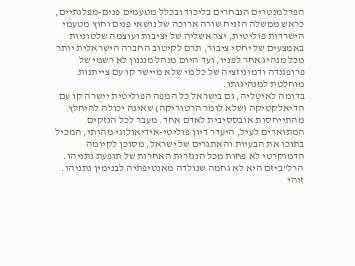הפרלמנטרים הנבחרים בליכוד ובכלל מטעמים פנים-מפלגתיים, כראש ממשלה הזניח שורה ארוכה של נושאי פנים וחוץ מטעמי הישרדות פוליטית, יצר אשליה של יציבות ועוצמה שלטוניות באמצעים של יחסי ציבור, תרם לקיטוב החברה הישראלית יותר מכל מנהיג אחר לפניו, ועד היום מנהל מנגנון לא רשמי של פרופגנדה ודמוניזציה של כל מי שלא מיישר קו עם צייתנות מוחלטת למנהיגותו.
בדומה לאיטליה, גם בישראל כל המפה הפוליטית יישרה קו עם הדיאלקטיקה (שלא לומר הרטוריקה) שאינה יכולה להיחלץ מהתייחסות אובססיבית לאדם אחד. מעבר לכל הנזקים המתוארים לעיל, היעדר דיון פוליטי-אידיאולוגי מהותי, המכיל בתוכו את הבעיות והאתגרים של ישראל, מסוכן לקיומה הדמוקרטי לא פחות מכל הנגזרות האחרות של תופעת נתניהו.
הרל"ביזם היא לא גחמה שנולדה מאנטיפתיה לבנימין נתניהו. זוהי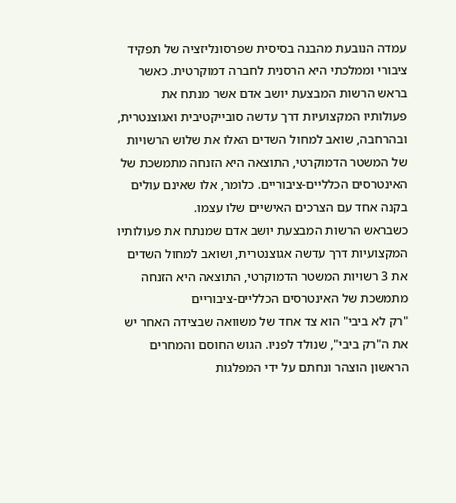עמדה הנובעת מהבנה בסיסית שפרסונליזציה של תפקיד ציבורי וממלכתי היא הרסנית לחברה דמוקרטית. כאשר בראש הרשות המבצעת יושב אדם אשר מנתח את פעולותיו המקצועיות דרך עדשה סובייקטיבית ואגוצנטרית, ובהרחבה, שואב למחול השדים האלו את שלוש הרשויות של המשטר הדמוקרטי, התוצאה היא הזנחה מתמשכת של האינטרסים הכלליים-ציבוריים. כלומר, אלו שאינם עולים בקנה אחד עם הצרכים האישיים שלו עצמו.
כשבראש הרשות המבצעת יושב אדם שמנתח את פעולותיו המקצועיות דרך עדשה אגוצנטרית, ושואב למחול השדים את 3 רשויות המשטר הדמוקרטי, התוצאה היא הזנחה מתמשכת של האינטרסים הכלליים-ציבוריים
"רק לא ביבי" הוא צד אחד של משוואה שבצידה האחר יש את ה"רק ביבי", שנולד לפניו. הגוש החוסם והמחרים הראשון הוצהר ונחתם על ידי המפלגות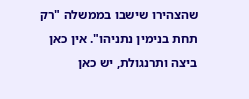שהצהירו שישבו בממשלה "רק תחת בנימין נתניהו". אין כאן ביצה ותרנגולת, יש כאן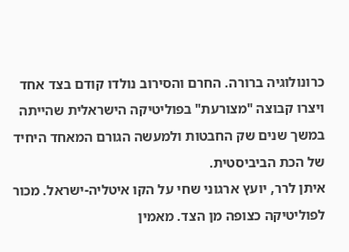כרונולוגיה ברורה. החרם והסירוב נולדו קודם בצד אחד ויצרו קבוצה "מצורעת" בפוליטיקה הישראלית שהייתה במשך שנים שק החבטות ולמעשה הגורם המאחד היחיד של הכת הביביסטית.
איתן לרר, יועץ ארגוני שחי על הקו איטליה-ישראל. מכור לפוליטיקה כצופה מן הצד. מאמין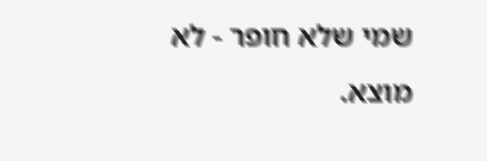שמי שלא חופר - לא מוצא.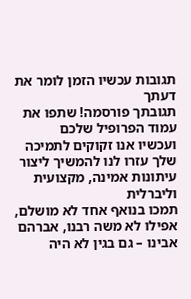תגובות עכשיו הזמן לומר את דעתך
תגובתך פורסמה! שתפו את עמוד הפרופיל שלכם
ועכשיו אנו זקוקים לתמיכה שלך עזרו לנו להמשיך ליצור עיתונות אמינה, מקצועית וליברלית
תמכו בנואף אחד לא מושלם, אפילו לא משה רבנו, אברהם אבינו – גם בגין לא היה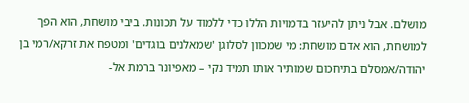מושלם. אבל ניתן להיעזר בדמויות הללו כדי ללמוד על תכונות. ביבי מושחת, הוא הפך למושחת, הוא אדם מושחת: מי שמכוון לסלוגן 'שמאלנים בוגדים' ומטפח את זרקא/רמי בן יהודה/אמסלם בתיחכום שמותיר אותו תמיד נקי – מאפיונר ברמת אל-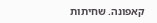קאפונה. שחיתות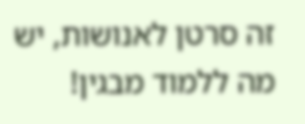זה סרטן לאנושות, יש מה ללמוד מבגין!